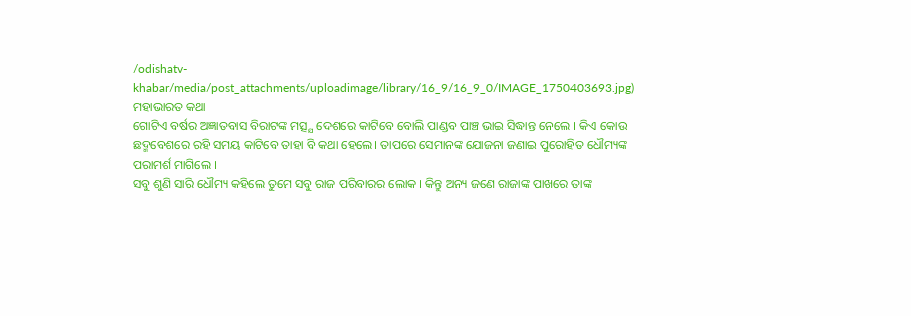/odishatv-khabar/media/post_attachments/uploadimage/library/16_9/16_9_0/IMAGE_1750403693.jpg)
ମହାଭାରତ କଥା
ଗୋଟିଏ ବର୍ଷର ଅଜ୍ଞାତବାସ ବିରାଟଙ୍କ ମତ୍ସ୍ଯ ଦେଶରେ କାଟିବେ ବୋଲି ପାଣ୍ଡବ ପାଞ୍ଚ ଭାଇ ସିଦ୍ଧାନ୍ତ ନେଲେ । କିଏ କୋଉ ଛଦ୍ମବେଶରେ ରହି ସମୟ କାଟିବେ ତାହା ବି କଥା ହେଲେ। ତାପରେ ସେମାନଙ୍କ ଯୋଜନା ଜଣାଇ ପୁରୋହିତ ଧୌମ୍ୟଙ୍କ ପରାମର୍ଶ ମାଗିଲେ ।
ସବୁ ଶୁଣି ସାରି ଧୌମ୍ୟ କହିଲେ ତୁମେ ସବୁ ରାଜ ପରିବାରର ଲୋକ । କିନ୍ତୁ ଅନ୍ୟ ଜଣେ ରାଜାଙ୍କ ପାଖରେ ତାଙ୍କ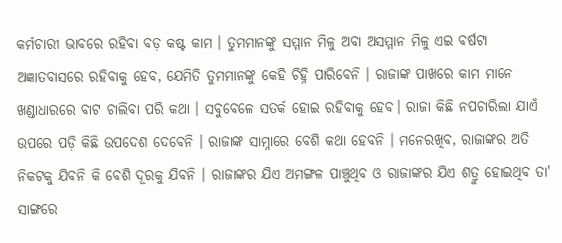କର୍ମଚାରୀ ଭାବରେ ରହିବା ବଡ଼ କଷ୍ଟ କାମ । ତୁମମାନଙ୍କୁ ସମ୍ମାନ ମିଳୁ ଅବା ଅସମ୍ମାନ ମିଳୁ ଏଇ ବର୍ଷଟା ଅଜ୍ଞାତବାସରେ ରହିବାକୁ ହେବ, ଯେମିତି ତୁମମାନଙ୍କୁ କେହି ଚିହ୍ନି ପାରିବେନି । ରାଜାଙ୍କ ପାଖରେ କାମ ମାନେ ଖଣ୍ଡାଧାରରେ ବାଟ ଚାଲିବା ପରି କଥା । ସବୁବେଳେ ସତର୍କ ହୋଇ ରହିବାକୁ ହେବ। ରାଜା କିଛି ନପଚାରିଲା ଯାଏଁ ଉପରେ ପଡ଼ି କିଛି ଉପଦେଶ ଦେବେନି । ରାଜାଙ୍କ ସାମ୍ନାରେ ବେଶି କଥା ହେବନି । ମନେରଖିବ, ରାଜାଙ୍କର ଅତି ନିକଟକୁ ଯିବନି କି ବେଶି ଦୂରକୁ ଯିବନି । ରାଜାଙ୍କର ଯିଏ ଅମଙ୍ଗଳ ପାଞ୍ଚୁଥିବ ଓ ରାଜାଙ୍କର ଯିଏ ଶତ୍ରୁ ହୋଇଥିବ ତା' ସାଙ୍ଗରେ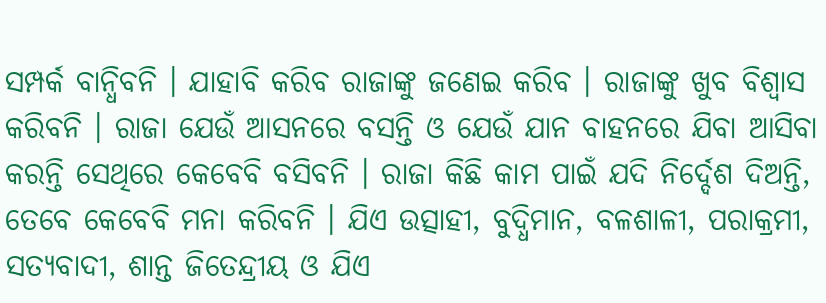ସମ୍ପର୍କ ବାନ୍ଧିବନି । ଯାହାବି କରିବ ରାଜାଙ୍କୁ ଜଣେଇ କରିବ । ରାଜାଙ୍କୁ ଖୁବ ବିଶ୍ୱାସ କରିବନି । ରାଜା ଯେଉଁ ଆସନରେ ବସନ୍ତି ଓ ଯେଉଁ ଯାନ ବାହନରେ ଯିବା ଆସିବା କରନ୍ତି ସେଥିରେ କେବେବି ବସିବନି । ରାଜା କିଛି କାମ ପାଇଁ ଯଦି ନିର୍ଦ୍ଦେଶ ଦିଅନ୍ତି, ତେବେ କେବେବି ମନା କରିବନି । ଯିଏ ଉତ୍ସାହୀ, ବୁଦ୍ଧିମାନ, ବଳଶାଳୀ, ପରାକ୍ରମୀ, ସତ୍ୟବାଦୀ, ଶାନ୍ତ ଜିତେନ୍ଦ୍ରୀୟ ଓ ଯିଏ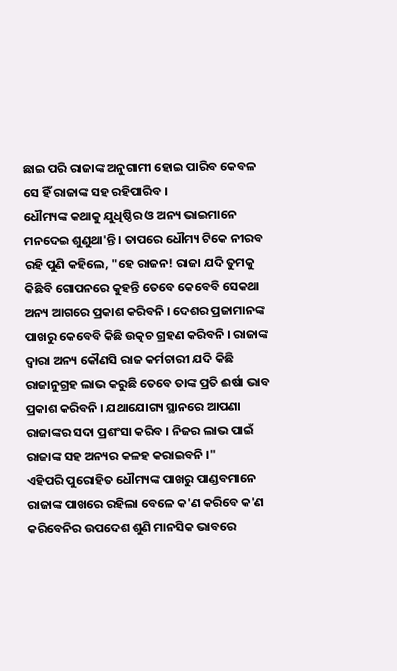ଛାଇ ପରି ରାଜାଙ୍କ ଅନୁଗାମୀ ହୋଇ ପାରିବ କେବଳ ସେ ହିଁ ରାଜାଙ୍କ ସହ ରହିପାରିବ ।
ଧୌମ୍ୟଙ୍କ କଥାକୁ ଯୁଧିଷ୍ଠିର ଓ ଅନ୍ୟ ଭାଇମାନେ ମନଦେଇ ଶୁଣୁଥା'ନ୍ତି । ତାପରେ ଧୌମ୍ୟ ଟିକେ ନୀରବ ରହି ପୁଣି କହିଲେ, "ହେ ରାଜନ! ରାଜା ଯଦି ତୁମକୁ କିଛିବି ଗୋପନରେ କୁହନ୍ତି ତେବେ କେବେବି ସେକଥା ଅନ୍ୟ ଆଗରେ ପ୍ରକାଶ କରିବନି । ଦେଶର ପ୍ରଜାମାନଙ୍କ ପାଖରୁ କେବେବି କିଛି ଉତ୍କଚ ଗ୍ରହଣ କରିବନି । ରାଜାଙ୍କ ଦ୍ୱାରା ଅନ୍ୟ କୌଣସି ରାଜ କର୍ମଚାରୀ ଯଦି କିଛି ରାଜାନୁଗ୍ରହ ଲାଭ କରୁଛି ତେବେ ତାଙ୍କ ପ୍ରତି ଈର୍ଷା ଭାବ ପ୍ରକାଶ କରିବନି । ଯଥାଯୋଗ୍ୟ ସ୍ଥାନରେ ଆପଣା ରାଜାଙ୍କର ସଦା ପ୍ରଶଂସା କରିବ । ନିଜର ଲାଭ ପାଇଁ ରାଜାଙ୍କ ସହ ଅନ୍ୟର କଳହ କରାଇବନି ।"
ଏହିପରି ପୁରୋହିତ ଧୌମ୍ୟଙ୍କ ପାଖରୁ ପାଣ୍ଡବମାନେ ରାଜାଙ୍କ ପାଖରେ ରହିଲା ବେଳେ କ'ଣ କରିବେ କ'ଣ କରିବେନିର ଉପଦେଶ ଶୁଣି ମାନସିକ ଭାବରେ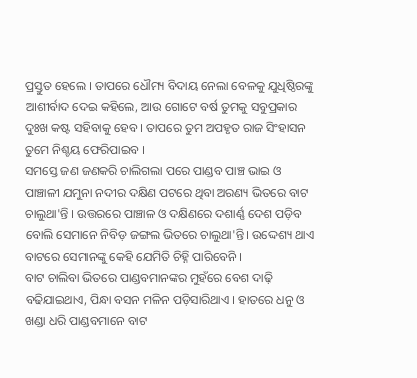ପ୍ରସ୍ତୁତ ହେଲେ । ତାପରେ ଧୌମ୍ୟ ବିଦାୟ ନେଲା ବେଳକୁ ଯୁଧିଷ୍ଠିରଙ୍କୁ ଆଶୀର୍ବାଦ ଦେଇ କହିଲେ, ଆଉ ଗୋଟେ ବର୍ଷ ତୁମକୁ ସବୁପ୍ରକାର ଦୁଃଖ କଷ୍ଟ ସହିବାକୁ ହେବ । ତାପରେ ତୁମ ଅପହୃତ ରାଜ ସିଂହାସନ ତୁମେ ନିଶ୍ଚୟ ଫେରିପାଇବ ।
ସମସ୍ତେ ଜଣ ଜଣକରି ଚାଲିଗଲା ପରେ ପାଣ୍ଡବ ପାଞ୍ଚ ଭାଇ ଓ ପାଞ୍ଚାଳୀ ଯମୁନା ନଦୀର ଦକ୍ଷିଣ ପଟରେ ଥିବା ଅରଣ୍ୟ ଭିତରେ ବାଟ ଚାଲୁଥା'ନ୍ତି । ଉତ୍ତରରେ ପାଞ୍ଚାଳ ଓ ଦକ୍ଷିଣରେ ଦଶାର୍ଣ୍ଣ ଦେଶ ପଡ଼ିବ ବୋଲି ସେମାନେ ନିବିଡ଼ ଜଙ୍ଗଲ ଭିତରେ ଚାଲୁଥା'ନ୍ତି। ଉଦ୍ଦେଶ୍ୟ ଥାଏ ବାଟରେ ସେମାନଙ୍କୁ କେହି ଯେମିତି ଚିହ୍ନି ପାରିବେନି ।
ବାଟ ଚାଲିବା ଭିତରେ ପାଣ୍ଡବମାନଙ୍କର ମୁହଁରେ ବେଶ ଦାଢ଼ି ବଢିଯାଇଥାଏ, ପିନ୍ଧା ବସନ ମଳିନ ପଡ଼ିସାରିଥାଏ । ହାତରେ ଧନୁ ଓ ଖଣ୍ଡା ଧରି ପାଣ୍ଡବମାନେ ବାଟ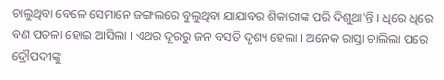ଚାଲୁଥିବା ବେଳେ ସେମାନେ ଜଙ୍ଗଲରେ ବୁଲୁଥିବା ଯାଯାବର ଶିକାରୀଙ୍କ ପରି ଦିଶୁଥା'ନ୍ତି । ଧିରେ ଧିରେ ବଣ ପତଳା ହୋଇ ଆସିଲା । ଏଥର ଦୂରରୁ ଜନ ବସତି ଦୃଶ୍ୟ ହେଲା । ଅନେକ ରାସ୍ତା ଚାଲିଲା ପରେ ଦ୍ରୌପଦୀଙ୍କୁ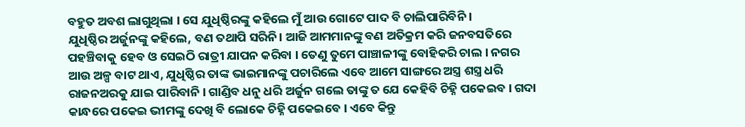ବହୁତ ଅବଶ ଲାଗୁଥିଲା । ସେ ଯୁଧିଷ୍ଠିରଙ୍କୁ କହିଲେ ମୁଁ ଆଉ ଗୋଟେ ପାଦ ବି ଚାଲିପାରିବିନି ।
ଯୁଧିଷ୍ଠିର ଅର୍ଜୁନଙ୍କୁ କହିଲେ, ବଣ ତଥାପି ସରିନି। ଆଜି ଆମମାନଙ୍କୁ ବଣ ଅତିକ୍ରମ କରି ଜନବସତିରେ ପହଞ୍ଚିବାକୁ ହେବ ଓ ସେଇଠି ରାତ୍ରୀ ଯାପନ କରିବା । ତେଣୁ ତୁମେ ପାଞ୍ଚାଳୀଙ୍କୁ ବୋହିକରି ଚାଲ । ନଗର ଆଉ ଅଳ୍ପ ବାଟ ଥାଏ, ଯୁଧିଷ୍ଠିର ତାଙ୍କ ଭାଇମାନଙ୍କୁ ପଚାରିଲେ ଏବେ ଆମେ ସାଙ୍ଗରେ ଅସ୍ତ୍ର ଶସ୍ତ୍ର ଧରି ରାଜନଅରକୁ ଯାଇ ପାରିବାନି । ଗାଣ୍ଡିବ ଧନୁ ଧରି ଅର୍ଜୁନ ଗଲେ ତାଙ୍କୁ ତ ଯେ କେହିବି ଚିହ୍ନି ପକେଇବ । ଗଦା କାନ୍ଧରେ ପକେଇ ଭୀମଙ୍କୁ ଦେଖି ବି ଲୋକେ ଚିହ୍ନି ପକେଇବେ । ଏବେ କିନ୍ତୁ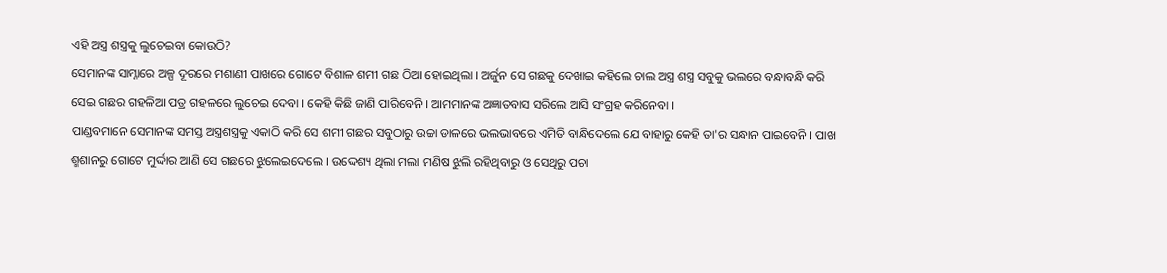ଏହି ଅସ୍ତ୍ର ଶସ୍ତ୍ରକୁ ଲୁଚେଇବା କୋଉଠି?
ସେମାନଙ୍କ ସାମ୍ନାରେ ଅଳ୍ପ ଦୂରରେ ମଶାଣୀ ପାଖରେ ଗୋଟେ ବିଶାଳ ଶମୀ ଗଛ ଠିଆ ହୋଇଥିଲା । ଅର୍ଜୁନ ସେ ଗଛକୁ ଦେଖାଇ କହିଲେ ଚାଲ ଅସ୍ତ୍ର ଶସ୍ତ୍ର ସବୁକୁ ଭଲରେ ବନ୍ଧାବନ୍ଧି କରି ସେଇ ଗଛର ଗହଳିଆ ପତ୍ର ଗହଳରେ ଲୁଚେଇ ଦେବା । କେହି କିଛି ଜାଣି ପାରିବେନି । ଆମମାନଙ୍କ ଅଜ୍ଞାତବାସ ସରିଲେ ଆସି ସଂଗ୍ରହ କରିନେବା ।
ପାଣ୍ଡବମାନେ ସେମାନଙ୍କ ସମସ୍ତ ଅସ୍ତ୍ରଶସ୍ତ୍ରକୁ ଏକାଠି କରି ସେ ଶମୀ ଗଛର ସବୁଠାରୁ ଉଚ୍ଚା ଡାଳରେ ଭଲଭାବରେ ଏମିତି ବାନ୍ଧିଦେଲେ ଯେ ବାହାରୁ କେହି ତା'ର ସନ୍ଧାନ ପାଇବେନି । ପାଖ ଶ୍ମଶାନରୁ ଗୋଟେ ମୁର୍ଦ୍ଦାର ଆଣି ସେ ଗଛରେ ଝୁଲେଇଦେଲେ । ଉଦ୍ଦେଶ୍ୟ ଥିଲା ମଲା ମଣିଷ ଝୁଲି ରହିଥିବାରୁ ଓ ସେଥିରୁ ପଚା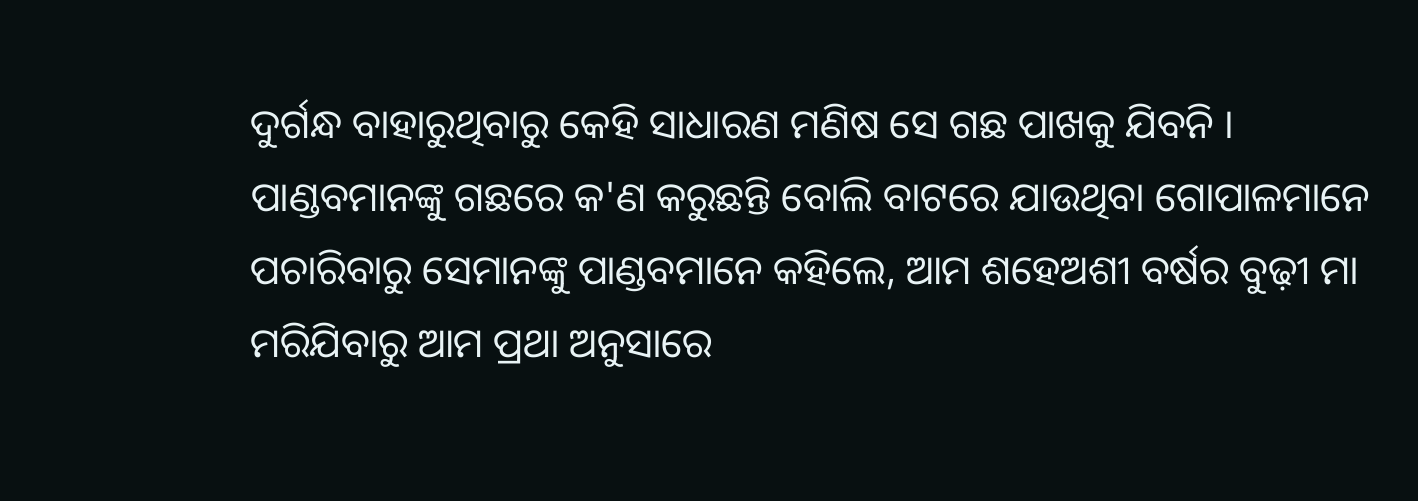ଦୁର୍ଗନ୍ଧ ବାହାରୁଥିବାରୁ କେହି ସାଧାରଣ ମଣିଷ ସେ ଗଛ ପାଖକୁ ଯିବନି । ପାଣ୍ଡବମାନଙ୍କୁ ଗଛରେ କ'ଣ କରୁଛନ୍ତି ବୋଲି ବାଟରେ ଯାଉଥିବା ଗୋପାଳମାନେ ପଚାରିବାରୁ ସେମାନଙ୍କୁ ପାଣ୍ଡବମାନେ କହିଲେ, ଆମ ଶହେଅଶୀ ବର୍ଷର ବୁଢ଼ୀ ମା ମରିଯିବାରୁ ଆମ ପ୍ରଥା ଅନୁସାରେ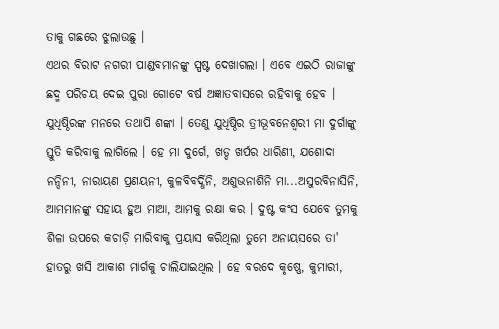ତାକୁ ଗଛରେ ଝୁଲାଉଛୁ ।
ଏଥର ବିରାଟ ନଗରୀ ପାଣ୍ଡବମାନଙ୍କୁ ସ୍ପଷ୍ଟ ଦେଖାଗଲା । ଏବେ ଏଇଠି ରାଜାଙ୍କୁ ଛଦ୍ମ ପରିଚୟ ଦେଇ ପୁରା ଗୋଟେ ବର୍ଷ ଅଜ୍ଞାତବାସରେ ରହିବାକୁ ହେବ । ଯୁଧିଷ୍ଠିରଙ୍କ ମନରେ ତଥାପି ଶଙ୍କା । ତେଣୁ ଯୁଧିଷ୍ଠିର ତ୍ରୀଭୂବନେଶ୍ୱରୀ ମା ଦୁର୍ଗାଙ୍କୁ ସ୍ତୁତି କରିବାକୁ ଲାଗିଲେ । ହେ ମା ଦୁର୍ଗେ, ଖଡ୍ଦ ଖର୍ପର ଧାରିଣୀ, ଯଶୋଦା ନନ୍ଦିନୀ, ନାରାୟଣ ପ୍ରଣୟନୀ, କୁଳବିବର୍ଦ୍ଧିନି, ଅଶୁଭନାଶିନି ମା...ଅସୁରବିନାସିନି, ଆମମାନଙ୍କୁ ସହାୟ ହୁଅ ମାଆ, ଆମକୁ ରକ୍ଷା କର । ଦୁଷ୍ଟ କଂସ ଯେବେ ତୁମକୁ ଶିଳା ଉପରେ କଚାଡ଼ି ମାରିବାକୁ ପ୍ରୟାସ କରିଥିଲା ତୁମେ ଅନାୟସରେ ତା' ହାତରୁ ଖସି ଆକାଶ ମାର୍ଗକୁ ଚାଲିଯାଇଥିଲ । ହେ ବରଦେ କୃଷ୍ଣେ, କୁମାରୀ,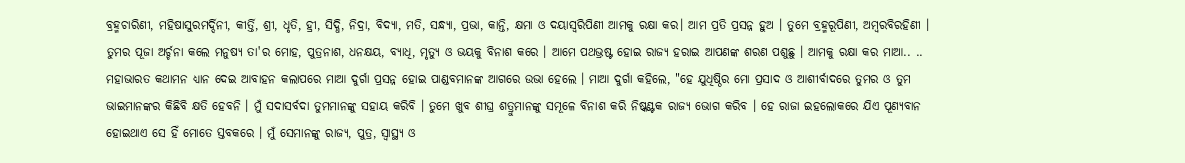ବ୍ରହ୍ମଚାରିଣୀ, ମହିଷାସୁରମର୍ଦ୍ଦିନୀ, କୀର୍ତ୍ତି, ଶ୍ରୀ, ଧୃତି, ହ୍ରୀ, ସିଦ୍ଧି, ନିଦ୍ରା, ବିଦ୍ୟା, ମତି, ସନ୍ଧ୍ୟା, ପ୍ରଭା, କାନ୍ତି, କ୍ଷମା ଓ ଦୟାସ୍ୱରିପିଣୀ ଆମକୁ ରକ୍ଷା କର। ଆମ ପ୍ରତି ପ୍ରସନ୍ନ ହୁଅ । ତୁମେ ବ୍ରହ୍ମରୂପିଣୀ, ଅମ୍ବରବିରହିଣୀ । ତୁମର ପୂଜା ଅର୍ଚ୍ଚନା କଲେ ମନୁଷ୍ୟ ତା'ର ମୋହ, ପୁତ୍ରନାଶ, ଧନକ୍ଷୟ, ବ୍ୟାଧି, ମୃତ୍ୟୁ ଓ ଭୟକୁ ବିନାଶ କରେ । ଆମେ ପଥଭ୍ରଷ୍ଟ ହୋଇ ରାଜ୍ୟ ହରାଇ ଆପଣଙ୍କ ଶରଣ ପଶୁଛୁ । ଆମକୁ ରକ୍ଷା କର ମାଆ.. ..
ମହାଭାରତ କଥାମନ ଧ୍ୟାନ ଦେଇ ଆବାହନ କଲାପରେ ମାଆ ଦୁର୍ଗା ପ୍ରସନ୍ନ ହୋଇ ପାଣ୍ଡବମାନଙ୍କ ଆଗରେ ଉଭା ହେଲେ । ମାଆ ଦୁର୍ଗା କହିଲେ, "ହେ ଯୁଧିଷ୍ଠିର ମୋ ପ୍ରସାଦ ଓ ଆଶୀର୍ବାଦରେ ତୁମର ଓ ତୁମ ଭାଇମାନଙ୍କର କିଛିବି କ୍ଷତି ହେବନି । ମୁଁ ସଦାସର୍ବଦା ତୁମମାନଙ୍କୁ ସହାୟ କରିବି । ତୁମେ ଖୁବ ଶୀଘ୍ର ଶତ୍ରୁମାନଙ୍କୁ ସମୂଳେ ବିନାଶ କରି ନିଷ୍କଣ୍ଟକ ରାଜ୍ୟ ଭୋଗ କରିବ । ହେ ରାଜା ଇହଲୋକରେ ଯିଏ ପୂଣ୍ୟବାନ ହୋଇଥାଏ ସେ ହିଁ ମୋତେ ସ୍ତବକରେ । ମୁଁ ସେମାନଙ୍କୁ ରାଜ୍ୟ, ପୁତ୍ର, ସ୍ୱାସ୍ଥ୍ୟ ଓ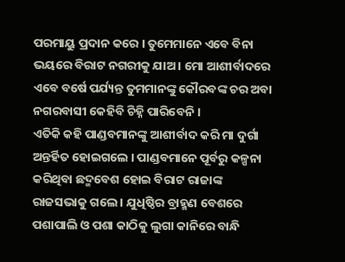ପରମାୟୁ ପ୍ରଦାନ କରେ । ତୁମେମାନେ ଏବେ ବିନା ଭୟରେ ବିରାଟ ନଗରୀକୁ ଯାଅ । ମୋ ଆଶୀର୍ବାଦରେ ଏବେ ବର୍ଷେ ପର୍ଯ୍ୟନ୍ତ ତୁମମାନଙ୍କୁ କୌରବଙ୍କ ଚର ଅବା ନଗରବାସୀ କେହିବି ଚିହ୍ନି ପାରିବେନି ।
ଏତିକି କହି ପାଣ୍ଡବମାନଙ୍କୁ ଆଶୀର୍ବାଦ କରି ମା ଦୁର୍ଗା ଅନ୍ତର୍ହିତ ହୋଇଗଲେ । ପାଣ୍ଡବମାନେ ପୂର୍ବରୁ କଳ୍ପନା କରିଥିବା ଛଦ୍ମବେଶ ହୋଇ ବିରାଟ ରାଜାଙ୍କ ରାଜସଭାକୁ ଗଲେ । ଯୁଧିଷ୍ଠିର ବ୍ରାହ୍ମଣ ବେଶରେ ପଶାପାଲି ଓ ପଶା କାଠିକୁ ଲୁଗା କାନିରେ ବାନ୍ଧି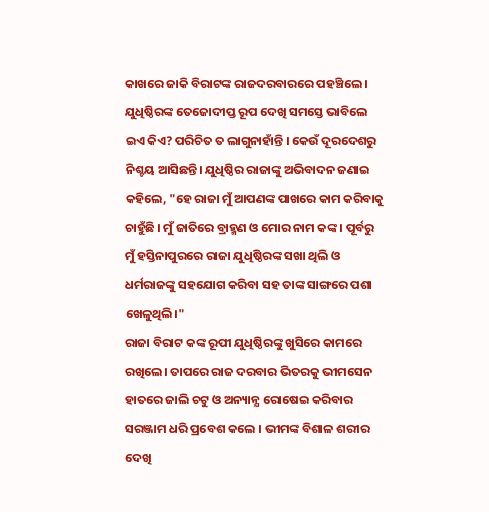କାଖରେ ଜାକି ବିରାଟଙ୍କ ରାଜଦରବାରରେ ପହଞ୍ଚିଲେ । ଯୁଧିଷ୍ଠିରଙ୍କ ତେଜୋଦୀପ୍ତ ରୂପ ଦେଖି ସମସ୍ତେ ଭାବିଲେ ଇଏ କିଏ? ପରିଚିତ ତ ଲାଗୁନାହାଁନ୍ତି । କେଉଁ ଦୂରଦେଶରୁ ନିଶ୍ଚୟ ଆସିଛନ୍ତି। ଯୁଧିଷ୍ଠିର ରାଜାଙ୍କୁ ଅଭିବାଦନ ଜଣାଇ କହିଲେ, "ହେ ରାଜା ମୁଁ ଆପଣଙ୍କ ପାଖରେ କାମ କରିବାକୁ ଚାହୁଁଛି । ମୁଁ ଜାତିରେ ବ୍ରାହ୍ମଣ ଓ ମୋର ନାମ କଙ୍କ । ପୂର୍ବରୁ ମୁଁ ହସ୍ତିନାପୁରରେ ରାଜା ଯୁଧିଷ୍ଠିରଙ୍କ ସଖା ଥିଲି ଓ ଧର୍ମରାଜଙ୍କୁ ସହଯୋଗ କରିବା ସହ ତାଙ୍କ ସାଙ୍ଗରେ ପଶା ଖେଳୁଥିଲି।"
ରାଜା ବିରାଟ କଙ୍କ ରୂପୀ ଯୁଧିଷ୍ଠିରଙ୍କୁ ଖୁସିରେ କାମରେ ରଖିଲେ। ତାପରେ ରାଜ ଦରବାର ଭିତରକୁ ଭୀମସେନ ହାତରେ ଜାଲି ଚଟୁ ଓ ଅନ୍ୟାନ୍ଯ ରୋଷେଇ କରିବାର ସରଞ୍ଜାମ ଧରି ପ୍ରବେଶ କଲେ । ଭୀମଙ୍କ ବିଶାଳ ଶରୀର ଦେଖି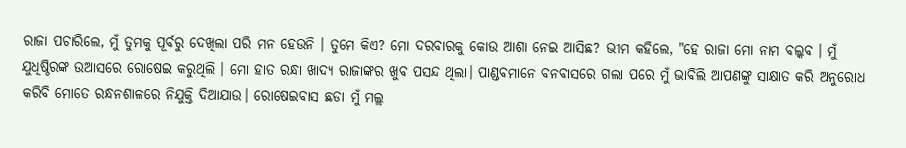ରାଜା ପଚାରିଲେ, ମୁଁ ତୁମକୁ ପୂର୍ବରୁ ଦେଖିଲା ପରି ମନ ହେଉନି । ତୁମେ କିଏ? ମୋ ଦରବାରକୁ କୋଉ ଆଶା ନେଇ ଆସିଛ? ଭୀମ କହିଲେ, "ହେ ରାଜା ମୋ ନାମ ବଲ୍କବ । ମୁଁ ଯୁଧିଷ୍ଠିରଙ୍କ ଉଆସରେ ରୋଷେଇ କରୁଥିଲି । ମୋ ହାତ ରନ୍ଧା ଖାଦ୍ୟ ରାଜାଙ୍କର ଖୁବ ପସନ୍ଦ ଥିଲା। ପାଣ୍ଡବମାନେ ବନବାସରେ ଗଲା ପରେ ମୁଁ ଭାବିଲି ଆପଣଙ୍କୁ ସାକ୍ଷାତ କରି ଅନୁରୋଧ କରିବି ମୋତେ ରନ୍ଧନଶାଳରେ ନିଯୁକ୍ତି ଦିଆଯାଉ। ରୋଷେଇବାସ ଛଡା ମୁଁ ମଲ୍ଲ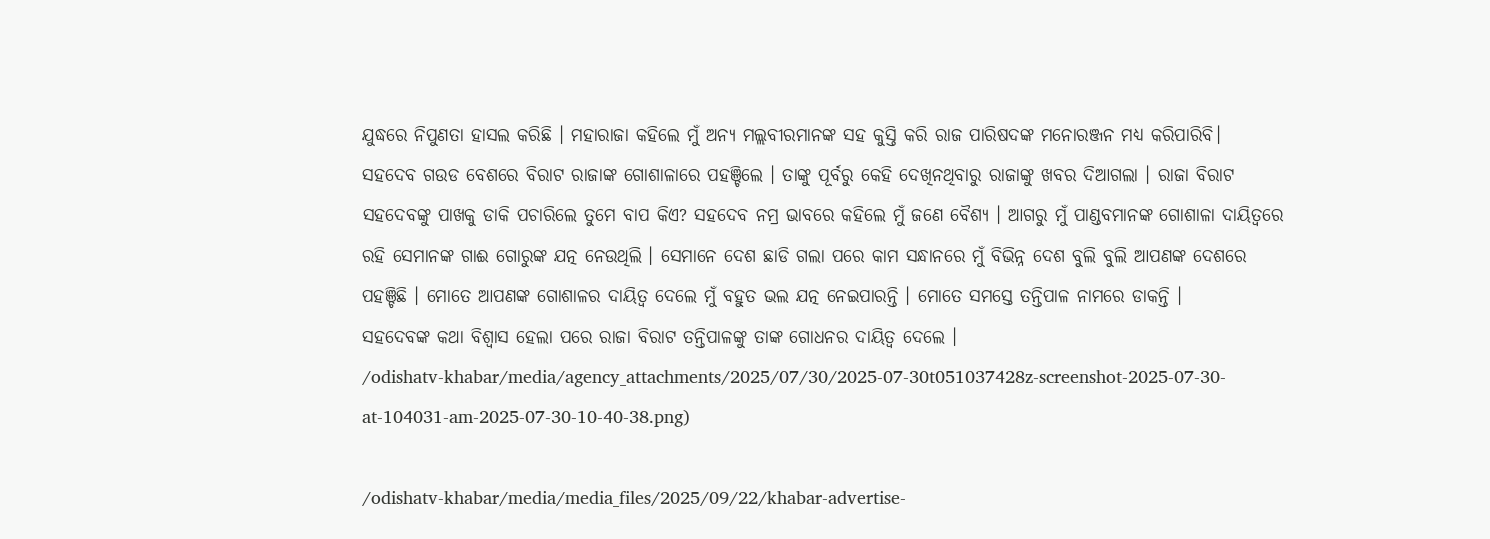ଯୁଦ୍ଧରେ ନିପୁଣତା ହାସଲ କରିଛି । ମହାରାଜା କହିଲେ ମୁଁ ଅନ୍ୟ ମଲ୍ଲବୀରମାନଙ୍କ ସହ କୁସ୍ତି କରି ରାଜ ପାରିଷଦଙ୍କ ମନୋରଞ୍ଜନ ମଧ୍ୟ କରିପାରିବି।
ସହଦେବ ଗଉଡ ବେଶରେ ବିରାଟ ରାଜାଙ୍କ ଗୋଶାଳାରେ ପହଞ୍ଚିଲେ । ତାଙ୍କୁ ପୂର୍ବରୁ କେହି ଦେଖିନଥିବାରୁ ରାଜାଙ୍କୁ ଖବର ଦିଆଗଲା । ରାଜା ବିରାଟ ସହଦେବଙ୍କୁ ପାଖକୁ ଡାକି ପଚାରିଲେ ତୁମେ ବାପ କିଏ? ସହଦେବ ନମ୍ର ଭାବରେ କହିଲେ ମୁଁ ଜଣେ ବୈଶ୍ୟ । ଆଗରୁ ମୁଁ ପାଣ୍ଡବମାନଙ୍କ ଗୋଶାଳା ଦାୟିତ୍ୱରେ ରହି ସେମାନଙ୍କ ଗାଈ ଗୋରୁଙ୍କ ଯତ୍ନ ନେଉଥିଲି । ସେମାନେ ଦେଶ ଛାଡି ଗଲା ପରେ କାମ ସନ୍ଧାନରେ ମୁଁ ବିଭିନ୍ନ ଦେଶ ବୁଲି ବୁଲି ଆପଣଙ୍କ ଦେଶରେ ପହଞ୍ଚିଛି । ମୋତେ ଆପଣଙ୍କ ଗୋଶାଳର ଦାୟିତ୍ୱ ଦେଲେ ମୁଁ ବହୁତ ଭଲ ଯତ୍ନ ନେଇପାରନ୍ତି । ମୋତେ ସମସ୍ତେ ତନ୍ତିପାଳ ନାମରେ ଡାକନ୍ତି ।
ସହଦେବଙ୍କ କଥା ବିଶ୍ୱାସ ହେଲା ପରେ ରାଜା ବିରାଟ ତନ୍ତିପାଳଙ୍କୁ ତାଙ୍କ ଗୋଧନର ଦାୟିତ୍ୱ ଦେଲେ ।
/odishatv-khabar/media/agency_attachments/2025/07/30/2025-07-30t051037428z-screenshot-2025-07-30-at-104031-am-2025-07-30-10-40-38.png)

/odishatv-khabar/media/media_files/2025/09/22/khabar-advertise-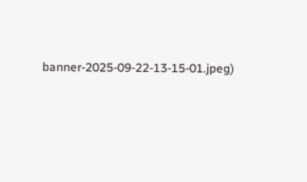banner-2025-09-22-13-15-01.jpeg)